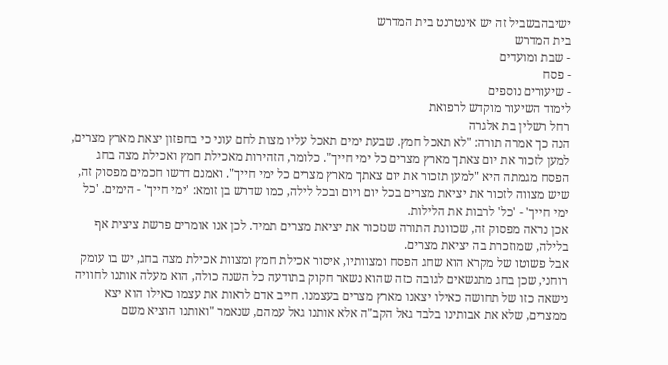ישיבהבשביל זה יש אינטרנט בית המדרש
בית המדרש
- שבת ומועדים
- פסח
- שיעורים נוספים
לימוד השיעור מוקדש לרפואת
רחל רשלין בת אלגרה
הנה כך אמרה תורה: "לא תאכל חמץ. שבעת ימים תאכל עליו מצות לחם עוני כי בחפזון יצאת מארץ מצרים, למען לזכור את יום צאתך מארץ מצרים כל ימי חייך". כלומר, הזהירות מאכילת חמץ ואכילת מצה בחג הפסח מגמתה היא "למען תזכור את יום צאתך מארץ מצרים כל ימי חייך". ואמנם דרשו חכמים מפסוק זה, שיש מצווה לזכור את יציאת מצרים בכל יום ויום ובכל לילה, כמו שדרש בן זומא: 'ימי חייך' - הימים. 'כל ימי חייך' - 'כל' לרבות את הלילות.
אכן נראה מפסוק זה, שכוונת התורה שנזכור את יציאת מצרים תמיד. לכן אנו אומרים פרשת ציצית אף בלילה, שמוזכרת בה יציאת מצרים.
אבל פשוטו של מקרא הוא שחג הפסח ומצוותיו, איסור אכילת חמץ ומצוות אכילת מצה בחג, יש בו עומק רוחני, שכן בחג מתנשאים לגובה כזה שהוא נשאר חקוק בתודעה כל השנה כולה, הוא מעלה אותנו לחוויה נישאה כזו של תחושה כאילו יצאנו מארץ מצרים בעצמנו. חייב אדם לראות את עצמו כאילו הוא יצא ממצרים, שלא את אבותינו בלבד גאל הקב"ה אלא אותנו גאל עמהם, שנאמר "ואותנו הוציא משם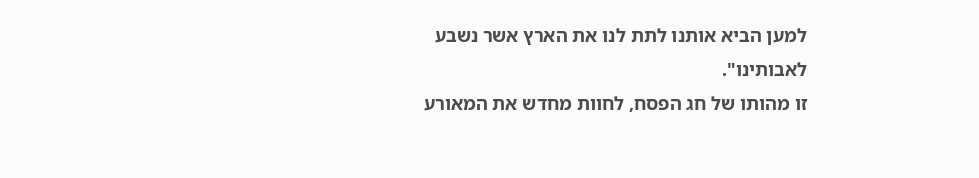למען הביא אותנו לתת לנו את הארץ אשר נשבע לאבותינו".
זו מהותו של חג הפסח, לחוות מחדש את המאורע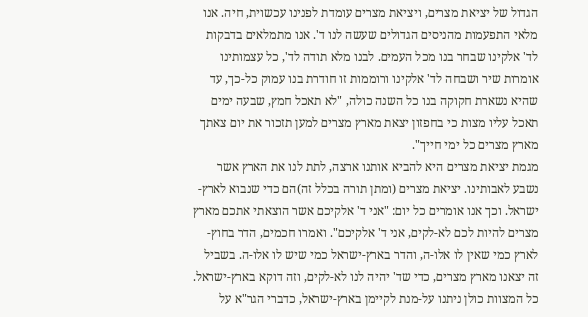הגדול של יציאת מצרים, ויציאת מצרים עומדת לפנינו עכשוית, חיה. אנו מלאי התפעמות מהניסים הגדולים שעשה לנו ד'. אנו מתמלאים בדבקות לד' אלקינו שבחר בנו מכל העמים. לבנו מלא תודה לד', כל עצמותינו אומרות שיר ושבחה לד' אלקינו ורוממות זו חודרת בנו עמוק כל-כך, עד שהיא נשארת חקוקה בנו כל השנה כולה, "לא תאכל חמץ, שבעה ימים תאכל עליו מצות כי בחפזון יצאת מארץ מצרים למען תזכור את יום צאתך מארץ מצרים כל ימי חייך".
מגמת יציאת מצרים היא להביא אותנו ארצה, לתת לנו את הארץ אשר נשבע לאבותינו. יציאת מצרים (ומתן תורה בכלל זה)הם כדי שנבוא לארץ-ישראל. וכך אנו אומרים כל יום: "אני ד' אלקיכם אשר הוצאתי אתכם מארץ מצרים להיות לכם לא-לקים, אני ד' אלקיכם". ואמרו חכמים, הדר בחוץ-לארץ כמי שאין לו אלו-ה, והדר בארץ-ישראל כמי שיש לו אלו-ה. בשביל זה יצאנו מארץ מצרים, כדי שד' יהיה לנו לא-לקים, וזה דוקא בארץ-ישראל.
כל המצוות כולן ניתנו על-מנת לקיימן בארץ-ישראל, כדברי הגר"א על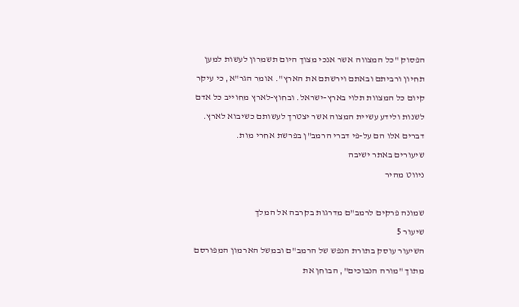הפסוק "כל המצווה אשר אנכי מצוך היום תשמרון לעשות למען תחיון ורביתם ובאתם וירשתם את הארץ". אומר הגר"א, כי עיקר קיום כל המצוות תלוי בארץ-ישראל. ובחוץ-לארץ מחוייב כל אדם לשנות ולידע עשיית המצוה אשר יצטרך לעשותם כשיבוא לארץ. דברים אלו הם על-פי דברי הרמב"ן בפרשת אחרי מות.
שיעורים באתר ישיבה
ניווט מהיר

שמונה פרקים לרמב"ם מדרגות בקרבה אל המלך
שיעור 5
השיעור עוסק בתורת הנפש של הרמב"ם ובמשל הארמון המפורסם מתוך "מורה הנבוכים", הבוחן את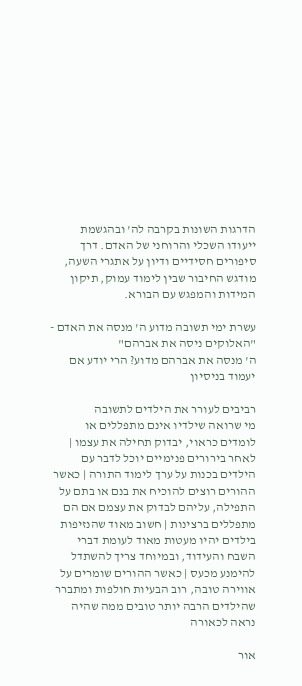הדרגות השונות בקרבה לה' ובהגשמת ייעודו השכלי והרוחני של האדם. דרך סיפורים חסידיים ודיון על אתגרי השעה, מודגש החיבור שבין לימוד עמוק, תיקון המידות והמפגש עם הבורא.

עשרת ימי תשובה מדוע ה' מנסה את האדם - "האלוקים ניסה את אברהם"
ה' מנסה את אברהם מדוע? הרי יודע אם יעמוד בניסיון

רביבים לעורר את הילדים לתשובה
מי שרואה שילדיו אינם מתפללים או לומדים כראוי, יבדוק תחילה את עצמו | לאחר בירורים פנימיים יוכל לדבר עם הילדים בכנות על ערך לימוד התורה | כאשר ההורים רוצים להוכיח את בנם או בתם על התפילה, עליהם לבדוק את עצמם אם הם מתפללים ברצינות | חשוב מאוד שהנזיפות בילדים יהיו מעטות מאוד לעומת דברי השבח והעידוד, ובמיוחד צריך להשתדל להימנע מכעס | כאשר ההורים שומרים על אווירה טובה, רוב הבעיות חולפות ומתברר שהילדים הרבה יותר טובים ממה שהיה נראה לכאורה

אור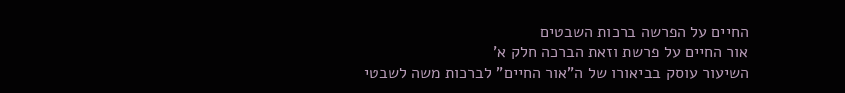החיים על הפרשה ברכות השבטים
אור החיים על פרשת וזאת הברכה חלק א'
השיעור עוסק בביאורו של ה"אור החיים" לברכות משה לשבטי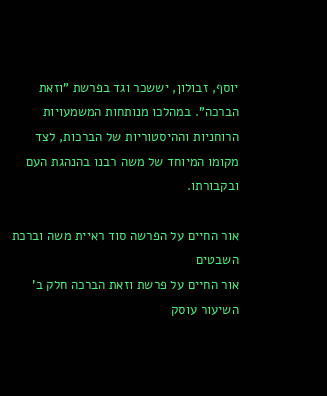יוסף, זבולון, יששכר וגד בפרשת "וזאת הברכה". במהלכו מנותחות המשמעויות הרוחניות וההיסטוריות של הברכות, לצד מקומו המיוחד של משה רבנו בהנהגת העם ובקבורתו.

אור החיים על הפרשה סוד ראיית משה וברכת השבטים
אור החיים על פרשת וזאת הברכה חלק ב'
השיעור עוסק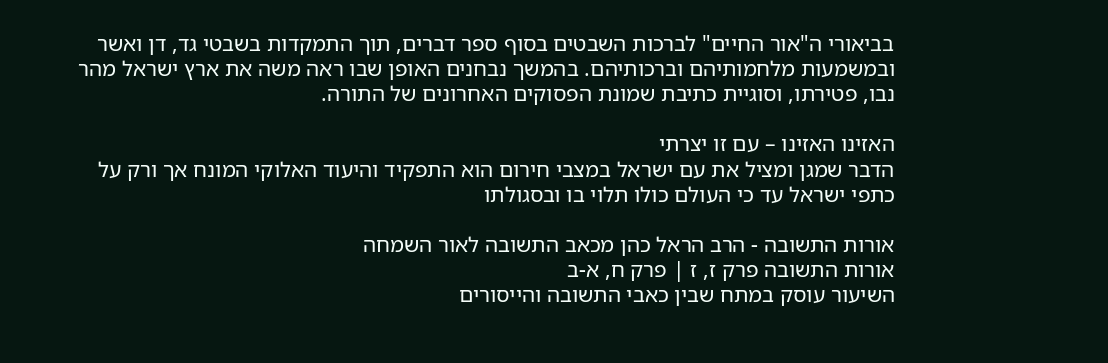בביאורי ה"אור החיים" לברכות השבטים בסוף ספר דברים, תוך התמקדות בשבטי גד, דן ואשר ובמשמעות מלחמותיהם וברכותיהם. בהמשך נבחנים האופן שבו ראה משה את ארץ ישראל מהר נבו, פטירתו, וסוגיית כתיבת שמונת הפסוקים האחרונים של התורה.

האזינו האזינו – עם זו יצרתי
הדבר שמגן ומציל את עם ישראל במצבי חירום הוא התפקיד והיעוד האלוקי המונח אך ורק על כתפי ישראל עד כי העולם כולו תלוי בו ובסגולתו

אורות התשובה - הרב הראל כהן מכאב התשובה לאור השמחה
אורות התשובה פרק ז, ז | פרק ח, א-ב
השיעור עוסק במתח שבין כאבי התשובה והייסורים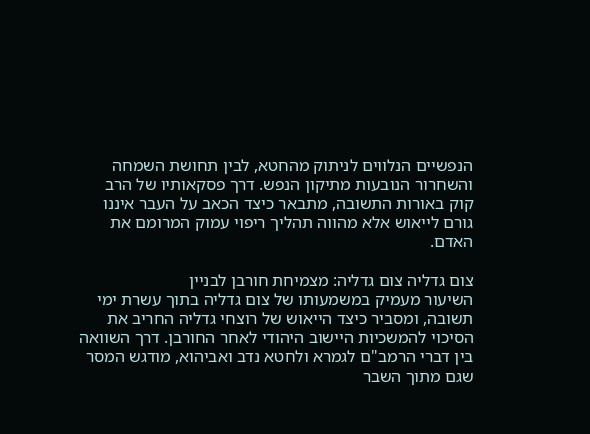הנפשיים הנלווים לניתוק מהחטא, לבין תחושת השמחה והשחרור הנובעות מתיקון הנפש. דרך פסקאותיו של הרב קוק באורות התשובה, מתבאר כיצד הכאב על העבר איננו גורם לייאוש אלא מהווה תהליך ריפוי עמוק המרומם את האדם.

צום גדליה צום גדליה: מצמיחת חורבן לבניין
השיעור מעמיק במשמעותו של צום גדליה בתוך עשרת ימי תשובה, ומסביר כיצד הייאוש של רוצחי גדליה החריב את הסיכוי להמשכיות היישוב היהודי לאחר החורבן. דרך השוואה בין דברי הרמב"ם לגמרא ולחטא נדב ואביהוא, מודגש המסר שגם מתוך השבר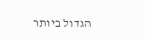הגדול ביותר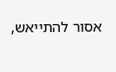אסור להתייאש,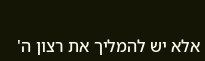אלא יש להמליך את רצון ה'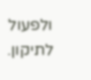ולפעול לתיקון.